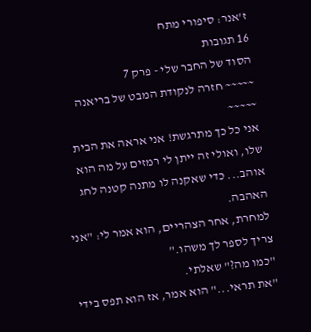ז'אנר: סיפורי מתח
16 תגובות
הסוד של החבר שלי - פרק 7
~~~~~ חזרה לנקודת המבט של בריאנה ~~~~~
אני כל כך מתרגשת! אני אראה את הבית שלו, ואולי זה ייתן לי רמזים על מה הוא אוהב... כדי שאקנה לו מתנה קטנה לחג האהבה.
למחרת, אחר הצהריים, הוא אמר לי: "אני צריך לספר לך משהו."
"כמו מה?" שאלתי.
"את תראי..." הוא אמר, אז הוא תפס בידי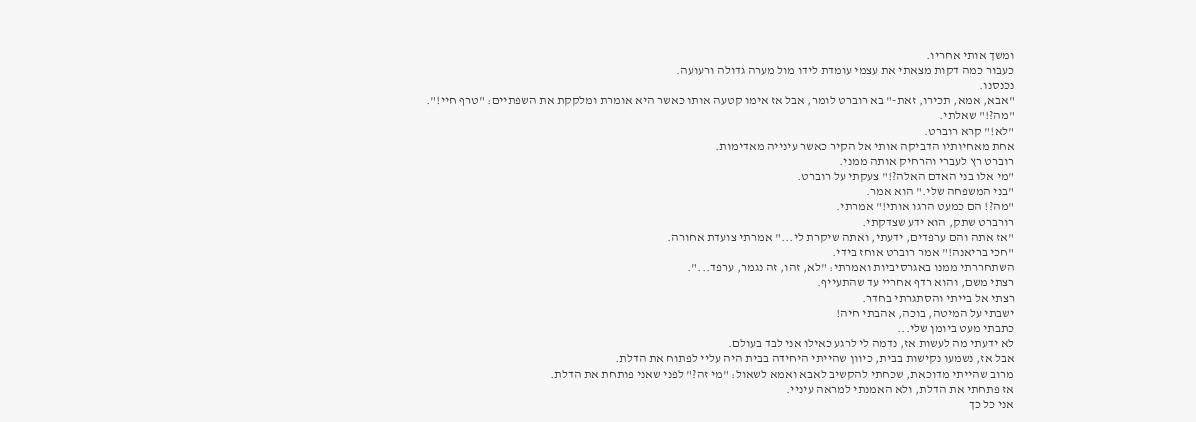ומשך אותי אחריו.
כעבור כמה דקות מצאתי את עצמי עומדת לידו מול מערה גדולה ורעועה.
נכנסנו.
"אבא, אמא, תכירו, זאת-" בא רוברט לומר, אבל אז אימו קטעה אותו כאשר היא אומרת ומלקקת את השפתיים: "טרף חיי!".
"מה?!" שאלתי.
"לא!" קרא רוברט.
אחת מאחיותיו הדביקה אותי אל הקיר כאשר עינייה מאדימות.
רוברט רץ לעברי והרחיק אותה ממני.
"מי אלו בני האדם האלה?!" צעקתי על רוברט.
"בני המשפחה שלי." הוא אמר.
"מה?! הם כמעט הרגו אותי!" אמרתי.
רורברט שתק, הוא ידע שצדקתי.
"אז אתה והם ערפדים, ידעתי, ואתה שיקרת לי..." אמרתי צועדת אחורה.
"חכי בריאנה!" אמר רוברט אוחז בידי.
השתחררתי ממנו באגרסיביות ואמרתי: "לא, זהו, זה נגמר, ערפד...".
רצתי משם, והוא רדף אחריי עד שהתעייף.
רצתי אל בייתי והסתגרתי בחדר.
ישבתי על המיטה, בוכה, אהבתי חיה!
כתבתי מעט ביומן שלי...
לא ידעתי מה לעשות אז, נדמה לי לרגע כאילו אני לבד בעולם.
אבל אז, נשמעו נקישות בבית, כיוון שהייתי היחידה בבית היה עליי לפתוח את הדלת.
מרוב שהייתי מדוכאת, שכחתי להקשיב לאבא ואמא לשאול: "מי זה?" לפני שאני פותחת את הדלת.
אז פתחתי את הדלת, ולא האמנתי למראה עיניי.
אני כל כך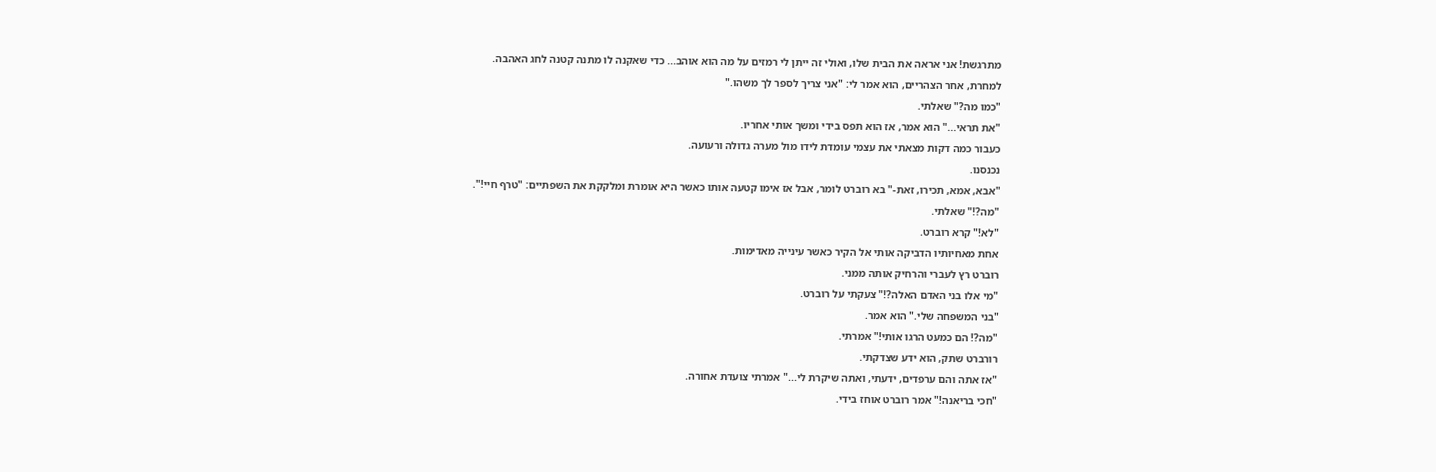מתרגשת! אני אראה את הבית שלו, ואולי זה ייתן לי רמזים על מה הוא אוהב... כדי שאקנה לו מתנה קטנה לחג האהבה.
למחרת, אחר הצהריים, הוא אמר לי: "אני צריך לספר לך משהו."
"כמו מה?" שאלתי.
"את תראי..." הוא אמר, אז הוא תפס בידי ומשך אותי אחריו.
כעבור כמה דקות מצאתי את עצמי עומדת לידו מול מערה גדולה ורעועה.
נכנסנו.
"אבא, אמא, תכירו, זאת-" בא רוברט לומר, אבל אז אימו קטעה אותו כאשר היא אומרת ומלקקת את השפתיים: "טרף חיי!".
"מה?!" שאלתי.
"לא!" קרא רוברט.
אחת מאחיותיו הדביקה אותי אל הקיר כאשר עינייה מאדימות.
רוברט רץ לעברי והרחיק אותה ממני.
"מי אלו בני האדם האלה?!" צעקתי על רוברט.
"בני המשפחה שלי." הוא אמר.
"מה?! הם כמעט הרגו אותי!" אמרתי.
רורברט שתק, הוא ידע שצדקתי.
"אז אתה והם ערפדים, ידעתי, ואתה שיקרת לי..." אמרתי צועדת אחורה.
"חכי בריאנה!" אמר רוברט אוחז בידי.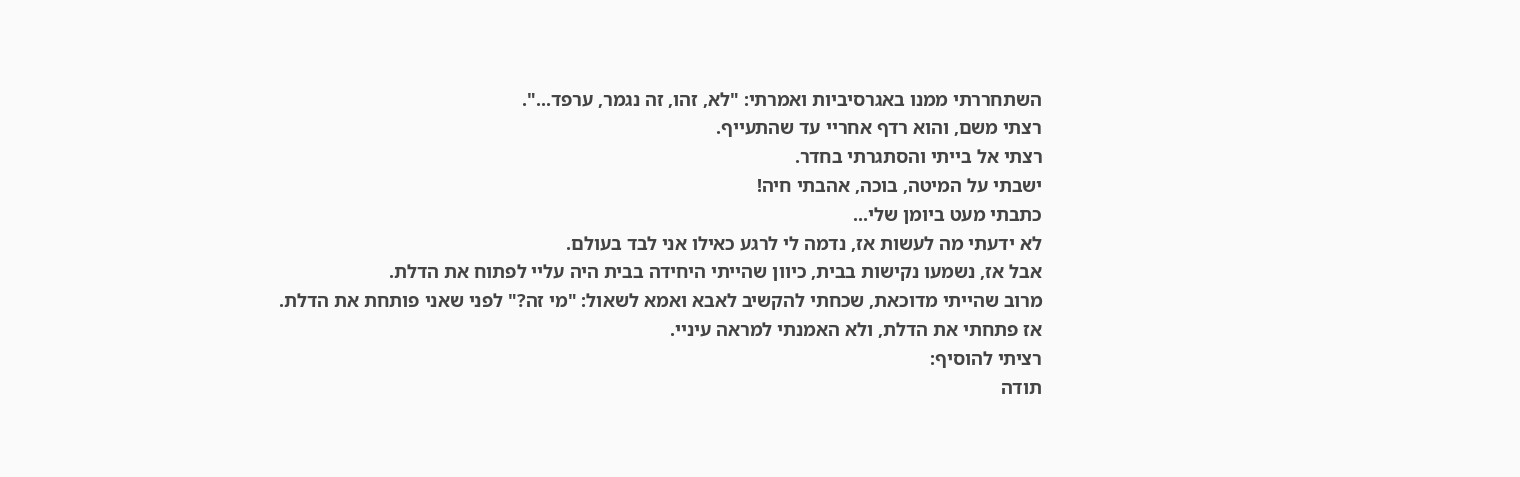השתחררתי ממנו באגרסיביות ואמרתי: "לא, זהו, זה נגמר, ערפד...".
רצתי משם, והוא רדף אחריי עד שהתעייף.
רצתי אל בייתי והסתגרתי בחדר.
ישבתי על המיטה, בוכה, אהבתי חיה!
כתבתי מעט ביומן שלי...
לא ידעתי מה לעשות אז, נדמה לי לרגע כאילו אני לבד בעולם.
אבל אז, נשמעו נקישות בבית, כיוון שהייתי היחידה בבית היה עליי לפתוח את הדלת.
מרוב שהייתי מדוכאת, שכחתי להקשיב לאבא ואמא לשאול: "מי זה?" לפני שאני פותחת את הדלת.
אז פתחתי את הדלת, ולא האמנתי למראה עיניי.
רציתי להוסיף:
תודה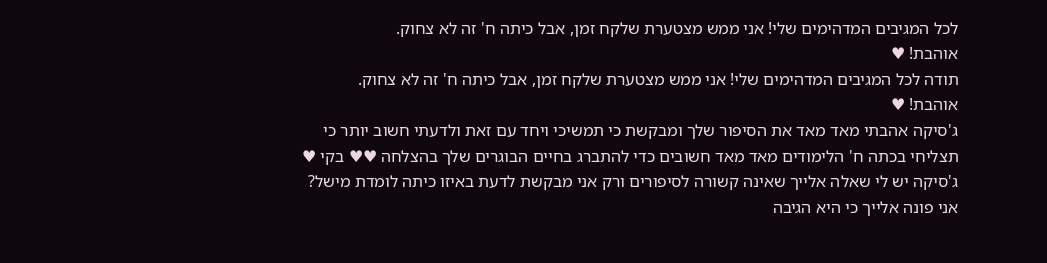לכל המגיבים המדהימים שלי! אני ממש מצטערת שלקח זמן, אבל כיתה ח' זה לא צחוק.
אוהבת! ♥
תודה לכל המגיבים המדהימים שלי! אני ממש מצטערת שלקח זמן, אבל כיתה ח' זה לא צחוק.
אוהבת! ♥
ג'סיקה אהבתי מאד מאד את הסיפור שלך ומבקשת כי תמשיכי ויחד עם זאת ולדעתי חשוב יותר כי תצליחי בכתה ח' הלימודים מאד מאד חשובים כדי להתברג בחיים הבוגרים שלך בהצלחה ♥♥ בקי ♥
ג'סיקה יש לי שאלה אלייך שאינה קשורה לסיפורים ורק אני מבקשת לדעת באיזו כיתה לומדת מישל? אני פונה אלייך כי היא הגיבה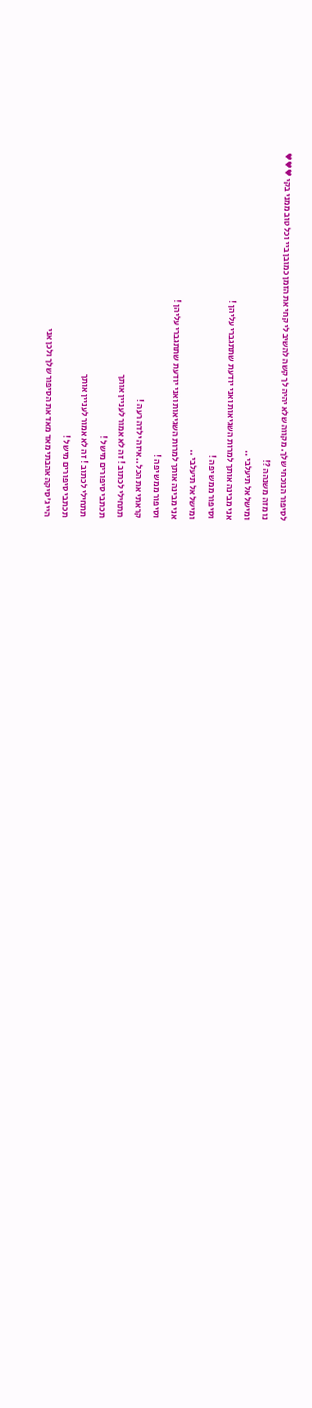לסיפור הנוכחי שלך. מקווה שלא יהיה לך קשה להשיב לי קחי את הזמן כמובן ביי וכל טוב ממני בקי ♥♥♥
נו מזה משנהה ?!
ומישל אל תיעלבי ..
אני מבינה אותך למרות השגיאות ואני יודעת שתתגברי עליהן !
וסיפור ממש יפה !
ומישל אל תיעלבי ..
אני מבינה אותך למרות השגיאות ואני יודעת שתתגברי עליהן !
וסיפור ממש יפה !
קראתי את הכל ..איזה ילדה רעה !
תתחילי לכתוב ! זה לא אמור לעניין אותך
תכתבי סיפורים מישל !
תתחילי לכתוב ! זה לא אמור לעניין אותך
תכתבי סיפורים מישל !
היי ג'סיקה אהבתי מאד מאד את הסיפור שלך ולכן אני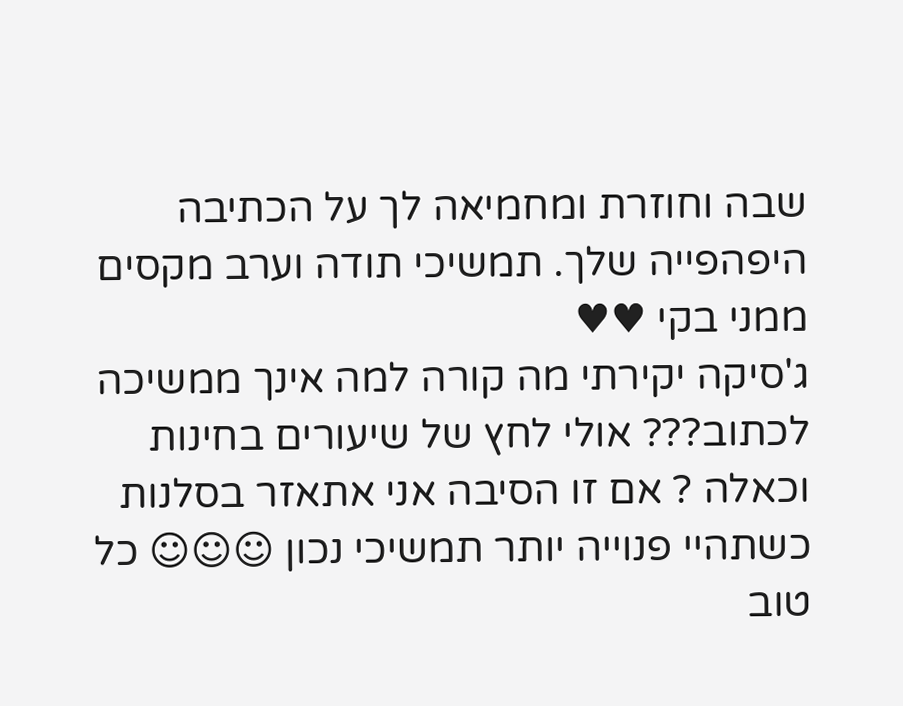שבה וחוזרת ומחמיאה לך על הכתיבה היפהפייה שלך. תמשיכי תודה וערב מקסים ממני בקי ♥♥
ג'סיקה יקירתי מה קורה למה אינך ממשיכה לכתוב??? אולי לחץ של שיעורים בחינות וכאלה ? אם זו הסיבה אני אתאזר בסלנות כשתהיי פנוייה יותר תמשיכי נכון ☺☺☺ כל טוב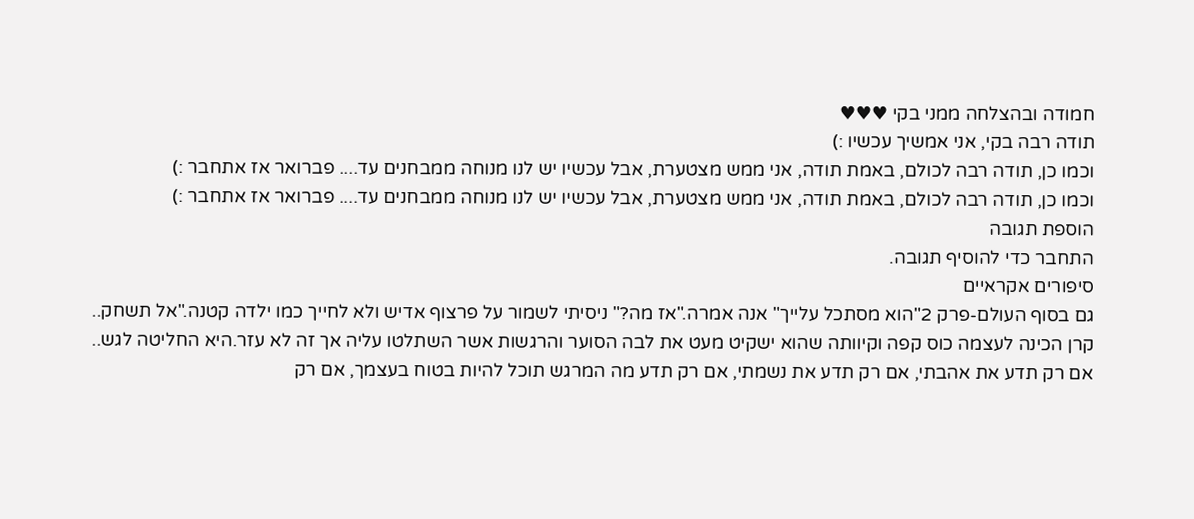חמודה ובהצלחה ממני בקי ♥♥♥
תודה רבה בקי, אני אמשיך עכשיו :)
וכמו כן, תודה רבה לכולם, באמת תודה, אני ממש מצטערת, אבל עכשיו יש לנו מנוחה ממבחנים עד.... פברואר אז אתחבר :)
וכמו כן, תודה רבה לכולם, באמת תודה, אני ממש מצטערת, אבל עכשיו יש לנו מנוחה ממבחנים עד.... פברואר אז אתחבר :)
הוספת תגובה
התחבר כדי להוסיף תגובה.
סיפורים אקראיים
גם בסוף העולם-פרק 2"הוא מסתכל עלייך" אנה אמרה."אז מה?" ניסיתי לשמור על פרצוף אדיש ולא לחייך כמו ילדה קטנה."אל תשחק..
קרן הכינה לעצמה כוס קפה וקיוותה שהוא ישקיט מעט את לבה הסוער והרגשות אשר השתלטו עליה אך זה לא עזר.היא החליטה לגש..
אם רק תדע את אהבתי, אם רק תדע את נשמתי, אם רק תדע מה המרגש תוכל להיות בטוח בעצמך, אם רק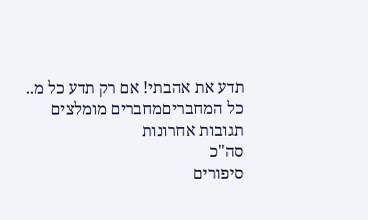תדע את אהבתי! אם רק תדע כל מ..
כל המחבריםמחברים מומלצים
תגובות אחרונות
סה"כ
סיפורים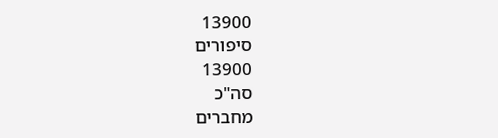13900
סיפורים
13900
סה"כ
מחברים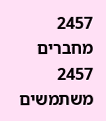2457
מחברים
2457
משתמשים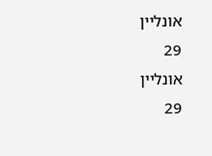אונליין
29
אונליין
29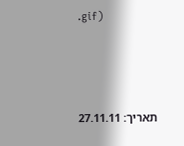.gif)




תאריך: 27.11.11